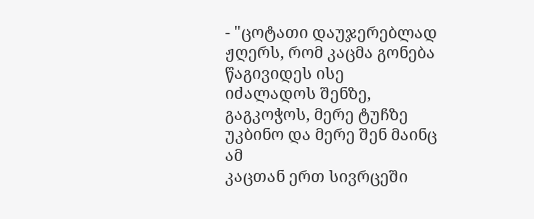- "ცოტათი დაუჯერებლად ჟღერს, რომ კაცმა გონება წაგივიდეს ისე
იძალადოს შენზე, გაგკოჭოს, მერე ტუჩზე უკბინო და მერე შენ მაინც ამ
კაცთან ერთ სივრცეში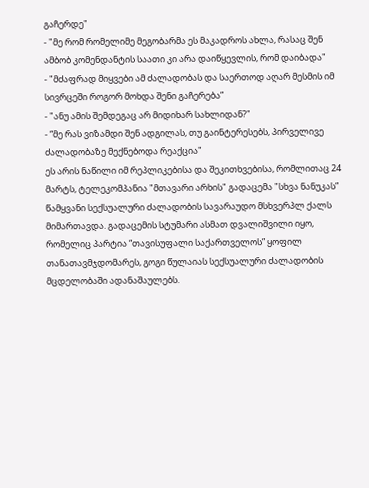გაჩერდე"
- "მე რომ რომელიმე მეგობარმა ეს მაკადროს ახლა, რასაც შენ
ამბობ კომენდანტის საათი კი არა დაიწყევლის, რომ დაიბადა"
- "მძაფრად მიყვები ამ ძალადობას და საერთოდ აღარ მესმის იმ სივრცეში როგორ მოხდა შენი გაჩერება”
- "ანუ ამის შემდეგაც არ მიდიხარ სახლიდან?"
- “მე რას ვიზამდი შენ ადგილას, თუ გაინტერესებს, პირველივე ძალადობაზე მექნებოდა რეაქცია"
ეს არის ნაწილი იმ რეპლიკებისა და შეკითხვებისა, რომლითაც 24 მარტს, ტელეკომპანია "მთავარი არხის" გადაცემა "სხვა ნანუკას” წამყვანი სექსუალური ძალადობის სავარაუდო მსხვერპლ ქალს მიმართავდა. გადაცემის სტუმარი ასმათ დვალიშვილი იყო, რომელიც პარტია “თავისუფალი საქართველოს” ყოფილ თანათავმჯდომარეს, გოგი წულაიას სექსუალური ძალადობის მცდელობაში ადანაშაულებს.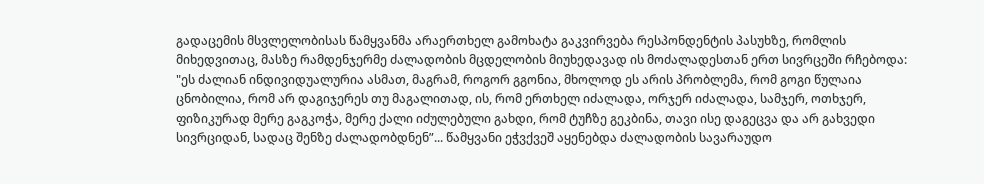გადაცემის მსვლელობისას წამყვანმა არაერთხელ გამოხატა გაკვირვება რესპონდენტის პასუხზე, რომლის მიხედვითაც, მასზე რამდენჯერმე ძალადობის მცდელობის მიუხედავად ის მოძალადესთან ერთ სივრცეში რჩებოდა:
"ეს ძალიან ინდივიდუალურია ასმათ, მაგრამ, როგორ გგონია, მხოლოდ ეს არის პრობლემა, რომ გოგი წულაია ცნობილია, რომ არ დაგიჯერეს თუ მაგალითად, ის, რომ ერთხელ იძალადა, ორჯერ იძალადა, სამჯერ, ოთხჯერ, ფიზიკურად მერე გაგკოჭა, მერე ქალი იძულებული გახდი, რომ ტუჩზე გეკბინა, თავი ისე დაგეცვა და არ გახვედი სივრციდან, სადაც შენზე ძალადობდნენ”... წამყვანი ეჭვქვეშ აყენებდა ძალადობის სავარაუდო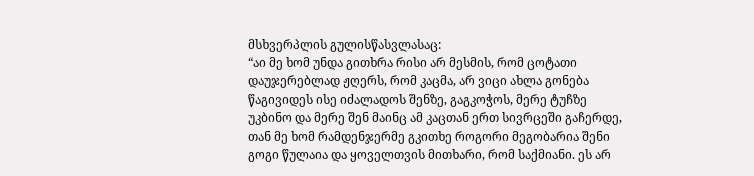მსხვერპლის გულისწასვლასაც:
“აი მე ხომ უნდა გითხრა რისი არ მესმის, რომ ცოტათი დაუჯერებლად ჟღერს, რომ კაცმა, არ ვიცი ახლა გონება წაგივიდეს ისე იძალადოს შენზე, გაგკოჭოს, მერე ტუჩზე უკბინო და მერე შენ მაინც ამ კაცთან ერთ სივრცეში გაჩერდე, თან მე ხომ რამდენჯერმე გკითხე როგორი მეგობარია შენი გოგი წულაია და ყოველთვის მითხარი, რომ საქმიანი. ეს არ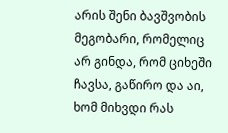არის შენი ბავშვობის მეგობარი, რომელიც არ გინდა, რომ ციხეში ჩავსა, გაწირო და აი, ხომ მიხვდი რას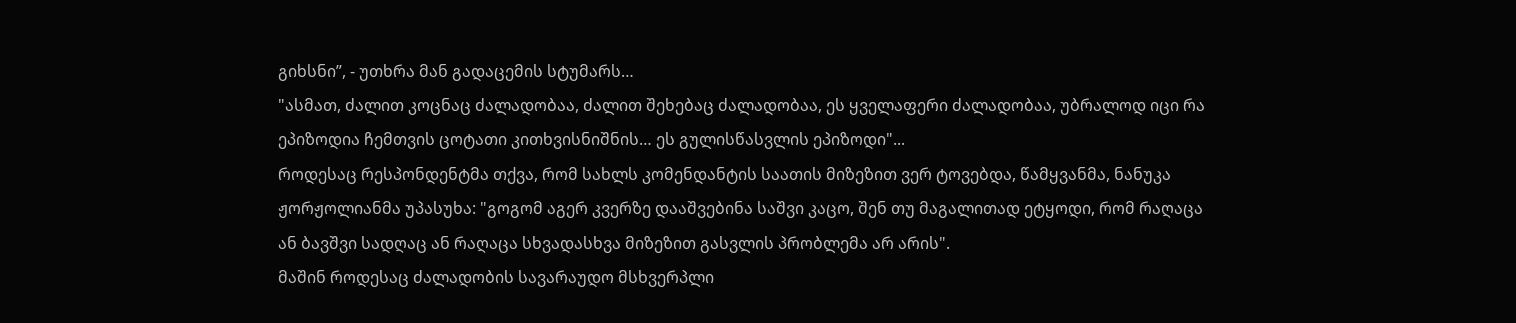გიხსნი”, - უთხრა მან გადაცემის სტუმარს…
"ასმათ, ძალით კოცნაც ძალადობაა, ძალით შეხებაც ძალადობაა, ეს ყველაფერი ძალადობაა, უბრალოდ იცი რა ეპიზოდია ჩემთვის ცოტათი კითხვისნიშნის… ეს გულისწასვლის ეპიზოდი"...
როდესაც რესპონდენტმა თქვა, რომ სახლს კომენდანტის საათის მიზეზით ვერ ტოვებდა, წამყვანმა, ნანუკა ჟორჟოლიანმა უპასუხა: "გოგომ აგერ კვერზე დააშვებინა საშვი კაცო, შენ თუ მაგალითად ეტყოდი, რომ რაღაცა ან ბავშვი სადღაც ან რაღაცა სხვადასხვა მიზეზით გასვლის პრობლემა არ არის".
მაშინ როდესაც ძალადობის სავარაუდო მსხვერპლი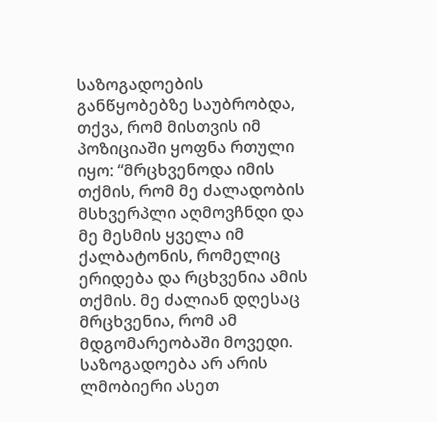საზოგადოების განწყობებზე საუბრობდა, თქვა, რომ მისთვის იმ პოზიციაში ყოფნა რთული იყო: “მრცხვენოდა იმის თქმის, რომ მე ძალადობის მსხვერპლი აღმოვჩნდი და მე მესმის ყველა იმ ქალბატონის, რომელიც ერიდება და რცხვენია ამის თქმის. მე ძალიან დღესაც მრცხვენია, რომ ამ მდგომარეობაში მოვედი. საზოგადოება არ არის ლმობიერი ასეთ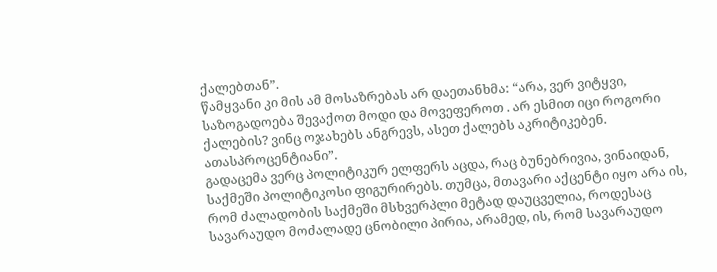ქალებთან”.
წამყვანი კი მის ამ მოსაზრებას არ დაეთანხმა: “არა, ვერ ვიტყვი, საზოგადოება შევაქოთ მოდი და მოვეფეროთ . არ ესმით იცი როგორი ქალების? ვინც ოჯახებს ანგრევს, ასეთ ქალებს აკრიტიკებენ. ათასპროცენტიანი”.
გადაცემა ვერც პოლიტიკურ ელფერს აცდა, რაც ბუნებრივია, ვინაიდან, საქმეში პოლიტიკოსი ფიგურირებს. თუმცა, მთავარი აქცენტი იყო არა ის, რომ ძალადობის საქმეში მსხვერპლი მეტად დაუცველია, როდესაც სავარაუდო მოძალადე ცნობილი პირია, არამედ, ის, რომ სავარაუდო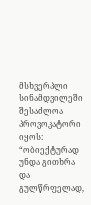მსხვერპლი სინამდვილეში შესაძლოა პროვოკატორი იყოს:
“ობიექტურად უნდა გითხრა და გულწრფელად,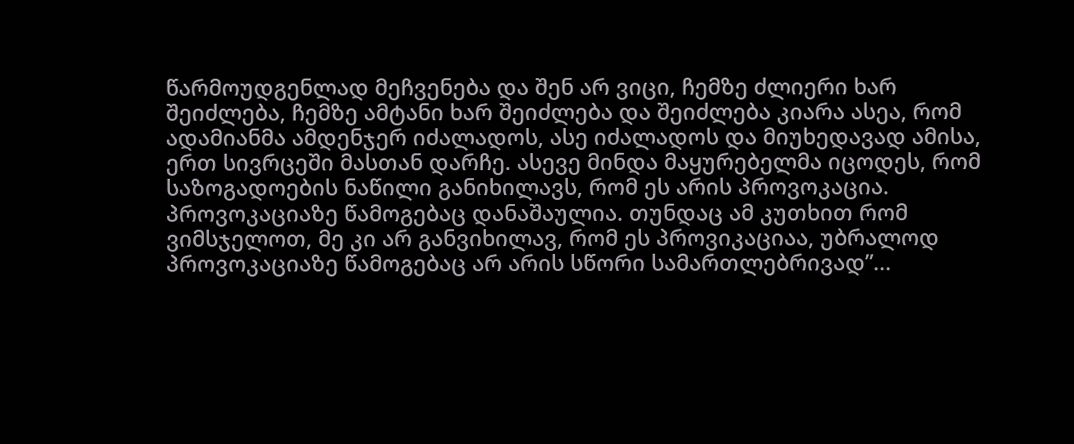წარმოუდგენლად მეჩვენება და შენ არ ვიცი, ჩემზე ძლიერი ხარ შეიძლება, ჩემზე ამტანი ხარ შეიძლება და შეიძლება კიარა ასეა, რომ ადამიანმა ამდენჯერ იძალადოს, ასე იძალადოს და მიუხედავად ამისა, ერთ სივრცეში მასთან დარჩე. ასევე მინდა მაყურებელმა იცოდეს, რომ საზოგადოების ნაწილი განიხილავს, რომ ეს არის პროვოკაცია. პროვოკაციაზე წამოგებაც დანაშაულია. თუნდაც ამ კუთხით რომ ვიმსჯელოთ, მე კი არ განვიხილავ, რომ ეს პროვიკაციაა, უბრალოდ პროვოკაციაზე წამოგებაც არ არის სწორი სამართლებრივად”...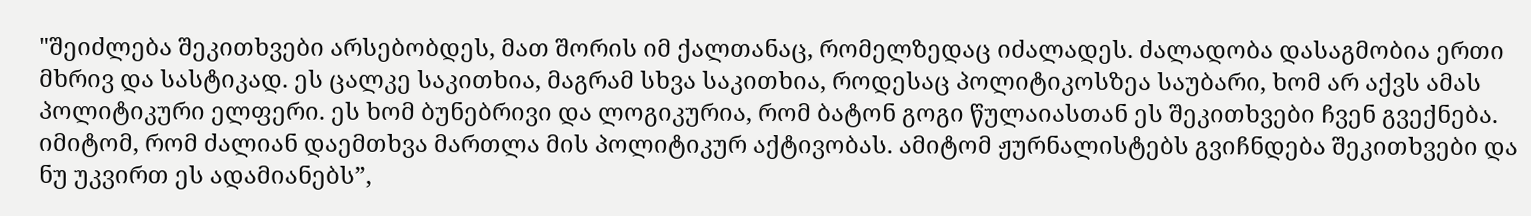"შეიძლება შეკითხვები არსებობდეს, მათ შორის იმ ქალთანაც, რომელზედაც იძალადეს. ძალადობა დასაგმობია ერთი მხრივ და სასტიკად. ეს ცალკე საკითხია, მაგრამ სხვა საკითხია, როდესაც პოლიტიკოსზეა საუბარი, ხომ არ აქვს ამას პოლიტიკური ელფერი. ეს ხომ ბუნებრივი და ლოგიკურია, რომ ბატონ გოგი წულაიასთან ეს შეკითხვები ჩვენ გვექნება. იმიტომ, რომ ძალიან დაემთხვა მართლა მის პოლიტიკურ აქტივობას. ამიტომ ჟურნალისტებს გვიჩნდება შეკითხვები და ნუ უკვირთ ეს ადამიანებს”,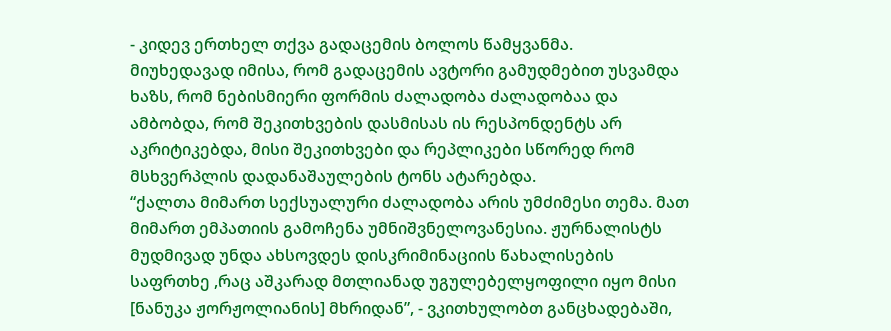- კიდევ ერთხელ თქვა გადაცემის ბოლოს წამყვანმა.
მიუხედავად იმისა, რომ გადაცემის ავტორი გამუდმებით უსვამდა ხაზს, რომ ნებისმიერი ფორმის ძალადობა ძალადობაა და ამბობდა, რომ შეკითხვების დასმისას ის რესპონდენტს არ აკრიტიკებდა, მისი შეკითხვები და რეპლიკები სწორედ რომ მსხვერპლის დადანაშაულების ტონს ატარებდა.
“ქალთა მიმართ სექსუალური ძალადობა არის უმძიმესი თემა. მათ მიმართ ემპათიის გამოჩენა უმნიშვნელოვანესია. ჟურნალისტს მუდმივად უნდა ახსოვდეს დისკრიმინაციის წახალისების საფრთხე ,რაც აშკარად მთლიანად უგულებელყოფილი იყო მისი [ნანუკა ჟორჟოლიანის] მხრიდან”, - ვკითხულობთ განცხადებაში,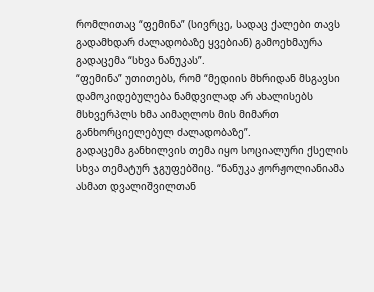რომლითაც “ფემინა” (სივრცე, სადაც ქალები თავს გადამხდარ ძალადობაზე ყვებიან) გამოეხმაურა გადაცემა “სხვა ნანუკას”.
“ფემინა” უთითებს, რომ “მედიის მხრიდან მსგავსი დამოკიდებულება ნამდვილად არ ახალისებს მსხვერპლს ხმა აიმაღლოს მის მიმართ განხორციელებულ ძალადობაზე”.
გადაცემა განხილვის თემა იყო სოციალური ქსელის სხვა თემატურ ჯგუფებშიც. “ნანუკა ჟორჟოლიანიამა ასმათ დვალიშვილთან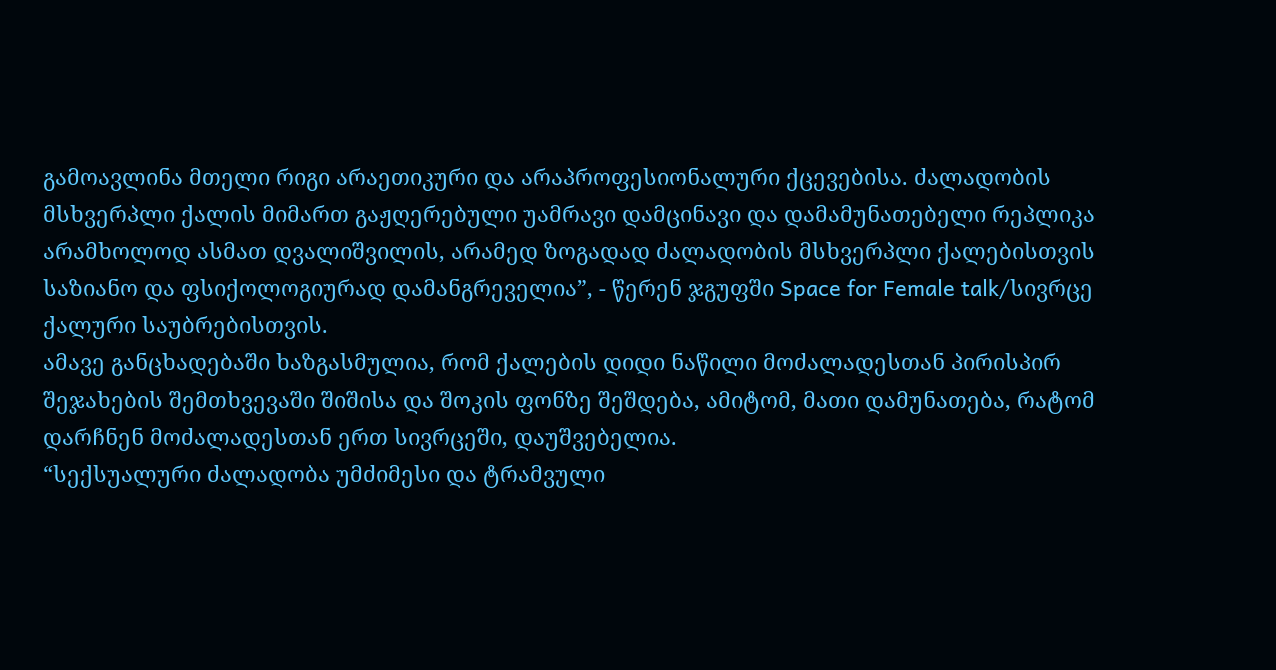გამოავლინა მთელი რიგი არაეთიკური და არაპროფესიონალური ქცევებისა. ძალადობის მსხვერპლი ქალის მიმართ გაჟღერებული უამრავი დამცინავი და დამამუნათებელი რეპლიკა არამხოლოდ ასმათ დვალიშვილის, არამედ ზოგადად ძალადობის მსხვერპლი ქალებისთვის საზიანო და ფსიქოლოგიურად დამანგრეველია”, - წერენ ჯგუფში Space for Female talk/სივრცე ქალური საუბრებისთვის.
ამავე განცხადებაში ხაზგასმულია, რომ ქალების დიდი ნაწილი მოძალადესთან პირისპირ შეჯახების შემთხვევაში შიშისა და შოკის ფონზე შეშდება, ამიტომ, მათი დამუნათება, რატომ დარჩნენ მოძალადესთან ერთ სივრცეში, დაუშვებელია.
“სექსუალური ძალადობა უმძიმესი და ტრამვული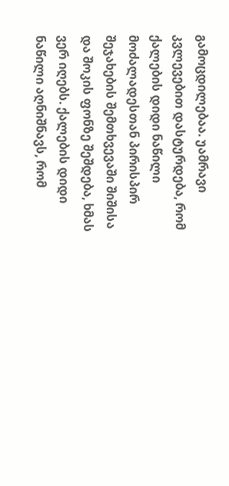გამოცდილებაა. უამრავი კვლევებით დასტურდება, რომ ქალების დიდი ნაწილი მოძალადესთან პირისპირ შეჯახების შემთხვევაში შიშისა და შოკის ფონზე შეშდება, ხმას ვერ იღებს. ქალების დიდი ნაწილი აღნიშნავს, რომ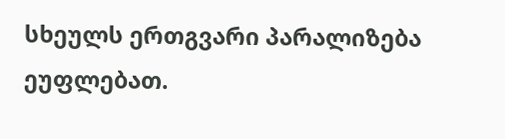სხეულს ერთგვარი პარალიზება ეუფლებათ.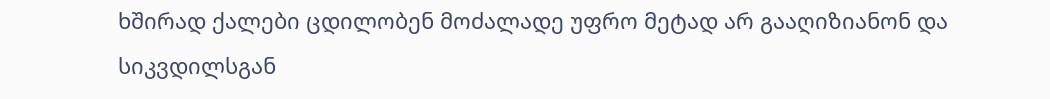ხშირად ქალები ცდილობენ მოძალადე უფრო მეტად არ გააღიზიანონ და სიკვდილსგან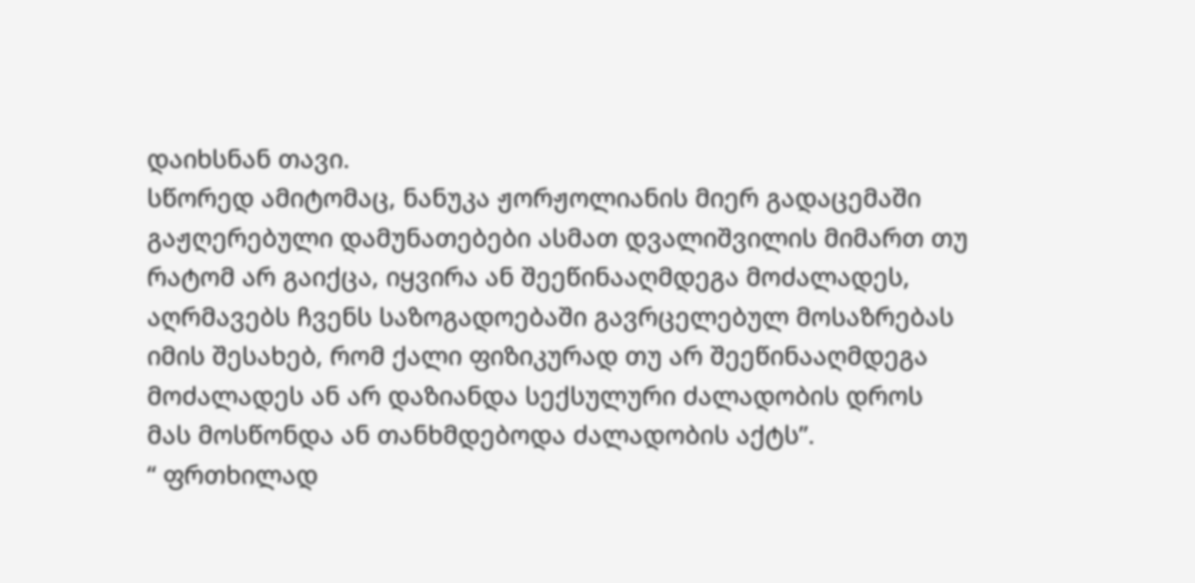დაიხსნან თავი.
სწორედ ამიტომაც, ნანუკა ჟორჟოლიანის მიერ გადაცემაში გაჟღერებული დამუნათებები ასმათ დვალიშვილის მიმართ თუ რატომ არ გაიქცა, იყვირა ან შეეწინააღმდეგა მოძალადეს, აღრმავებს ჩვენს საზოგადოებაში გავრცელებულ მოსაზრებას იმის შესახებ, რომ ქალი ფიზიკურად თუ არ შეეწინააღმდეგა მოძალადეს ან არ დაზიანდა სექსულური ძალადობის დროს მას მოსწონდა ან თანხმდებოდა ძალადობის აქტს”.
“ ფრთხილად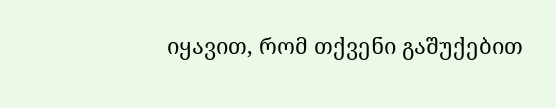იყავით, რომ თქვენი გაშუქებით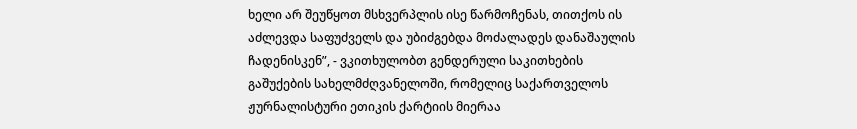ხელი არ შეუწყოთ მსხვერპლის ისე წარმოჩენას, თითქოს ის აძლევდა საფუძველს და უბიძგებდა მოძალადეს დანაშაულის ჩადენისკენ”, - ვკითხულობთ გენდერული საკითხების გაშუქების სახელმძღვანელოში, რომელიც საქართველოს ჟურნალისტური ეთიკის ქარტიის მიერაა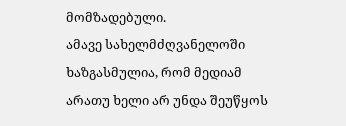მომზადებული.
ამავე სახელმძღვანელოში ხაზგასმულია, რომ მედიამ არათუ ხელი არ უნდა შეუწყოს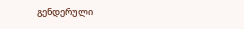გენდერული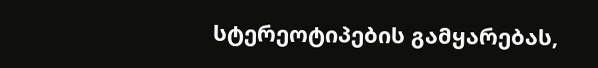სტერეოტიპების გამყარებას,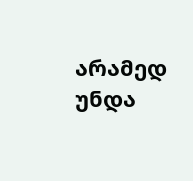არამედ უნდა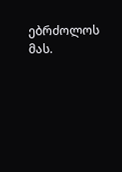ებრძოლოს მას.